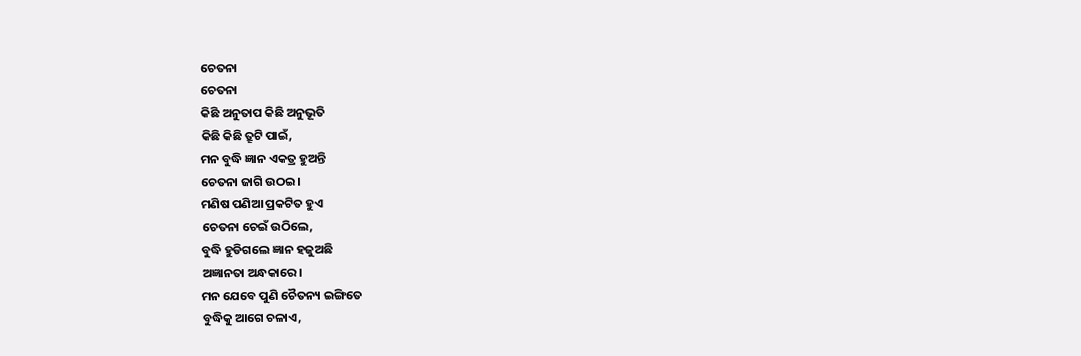ଚେତନା
ଚେତନା
କିଛି ଅନୁତାପ କିଛି ଅନୁଭୂତି
କିଛି କିଛି ତ୍ରୂଟି ପାଇଁ,
ମନ ବୁଦ୍ଧି ଜ୍ଞାନ ଏକତ୍ର ହୁଅନ୍ତି
ଚେତନା ଜାଗି ଉଠଇ।
ମଣିଷ ପଣିଆ ପ୍ରକଟିତ ହୁଏ
ଚେତନା ଚେଇଁ ଉଠିଲେ,
ବୁଦ୍ଧି ହୁଡିଗଲେ ଜ୍ଞାନ ହଜୁଅଛି
ଅଜ୍ଞାନତା ଅନ୍ଧକାରେ।
ମନ ଯେବେ ପୁଣି ଚୈତନ୍ୟ ଇଙ୍ଗିତେ
ବୁଦ୍ଧିକୁ ଆଗେ ଚଳାଏ,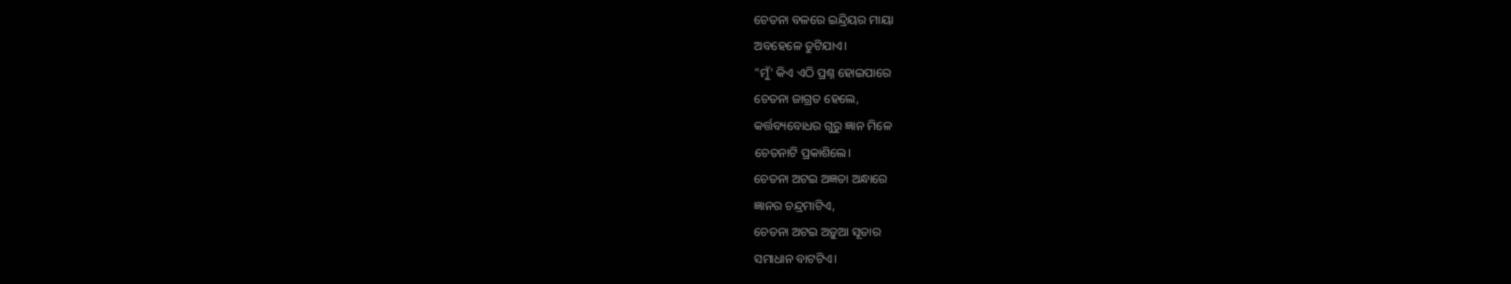ଚେତନା ବଳରେ ଇନ୍ଦ୍ରିୟର ମାୟା
ଅବହେଳେ ତୁଟିଯାଏ।
"ମୁଁ' କିଏ ଏଠି ପ୍ରଶ୍ନ ହୋଇପାରେ
ଚେତନା ଜାଗ୍ରତ ହେଲେ,
କର୍ତ୍ତବ୍ୟବୋଧର ଗୁରୁ ଜ୍ଞାନ ମିଳେ
ଚେତନାଟି ପ୍ରକାଶିଲେ।
ଚେତନା ଅଟଇ ଅଜ୍ଞତା ଅନ୍ଧାରେ
ଜ୍ଞାନର ଚନ୍ଦ୍ରମାଟିଏ,
ଚେତନା ଅଟଇ ଅଡ଼ୁଆ ସୂତାର
ସମାଧାନ ବାଟଟିଏ।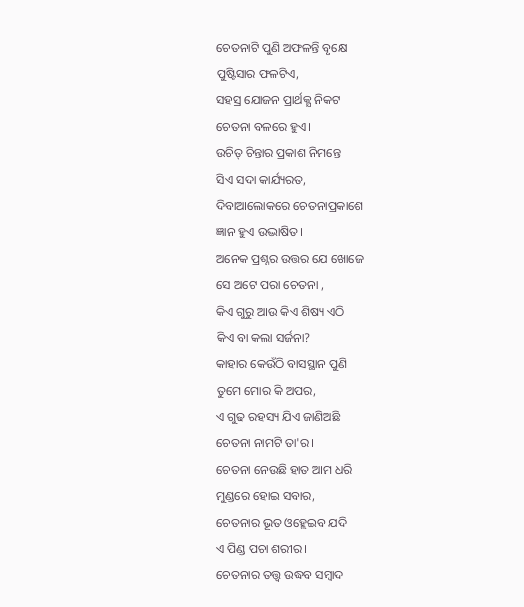ଚେତନାଟି ପୁଣି ଅଫଳନ୍ତି ବୃକ୍ଷେ
ପୁଷ୍ଟିସାର ଫଳଟିଏ,
ସହସ୍ର ଯୋଜନ ପ୍ରାର୍ଥକ୍ଯ ନିକଟ
ଚେତନା ବଳରେ ହୁଏ।
ଉଚିତ୍ ଚିନ୍ତାର ପ୍ରକାଶ ନିମନ୍ତେ
ସିଏ ସଦା କାର୍ଯ୍ୟରତ,
ଦିବାଆଲୋକରେ ଚେତନାପ୍ରକାଶେ
ଜ୍ଞାନ ହୁଏ ଉଦ୍ଭାଷିତ।
ଅନେକ ପ୍ରଶ୍ନର ଉତ୍ତର ଯେ ଖୋଜେ
ସେ ଅଟେ ପରା ଚେତନା ,
କିଏ ଗୁରୁ ଆଉ କିଏ ଶିଷ୍ୟ ଏଠି
କିଏ ବା କଲା ସର୍ଜନା?
କାହାର କେଉଁଠି ବାସସ୍ଥାନ ପୁଣି
ତୁମେ ମୋର କି ଅପର,
ଏ ଗୁଢ ରହସ୍ୟ ଯିଏ ଜାଣିଅଛି
ଚେତନା ନାମଟି ତା'ର।
ଚେତନା ନେଉଛି ହାତ ଆମ ଧରି
ମୁଣ୍ଡରେ ହୋଇ ସବାର,
ଚେତନାର ଭୂତ ଓହ୍ଲେଇବ ଯଦି
ଏ ପିଣ୍ଡ ପଚା ଶରୀର।
ଚେତନାର ତତ୍ତ୍ଵ ଉଦ୍ଧବ ସମ୍ଵାଦ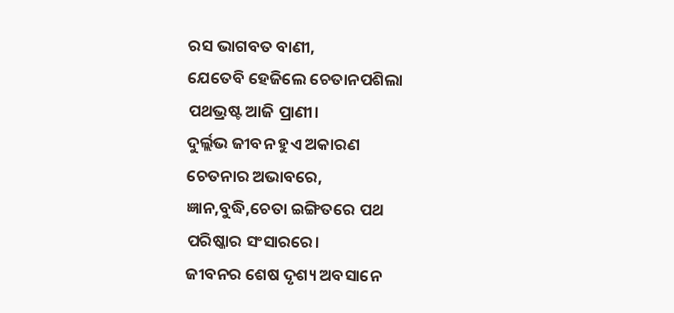ରସ ଭାଗବତ ବାଣୀ,
ଯେତେବି ହେଜିଲେ ଚେତାନପଶିଲା
ପଥଭ୍ରଷ୍ଟ ଆଜି ପ୍ରାଣୀ।
ଦୁର୍ଲ୍ଲଭ ଜୀବନ ହୁଏ ଅକାରଣ
ଚେତନାର ଅଭାବରେ,
ଜ୍ଞାନ,ବୁଦ୍ଧି,ଚେତା ଇଙ୍ଗିତରେ ପଥ
ପରିଷ୍କାର ସଂସାରରେ।
ଜୀବନର ଶେଷ ଦୃଶ୍ୟ ଅବସାନେ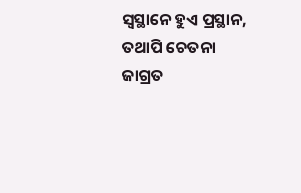ସ୍ଵସ୍ଥାନେ ହୁଏ ପ୍ରସ୍ଥାନ,
ତଥାପି ଚେତନା ଜାଗ୍ରତ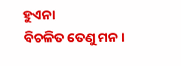ହୁଏନା
ବିଚଳିତ ତେଣୁ ମନ।